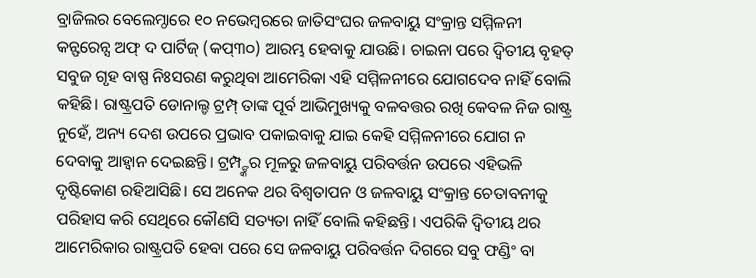ବ୍ରାଜିଲର ବେଲେମ୍ଠାରେ ୧୦ ନଭେମ୍ବରରେ ଜାତିସଂଘର ଜଳବାୟୁ ସଂକ୍ରାନ୍ତ ସମ୍ମିଳନୀ କନ୍ଫରେନ୍ସ ଅଫ୍ ଦ ପାର୍ଟିଜ୍ (କପ୍୩୦) ଆରମ୍ଭ ହେବାକୁ ଯାଉଛି। ଚାଇନା ପରେ ଦ୍ୱିତୀୟ ବୃହତ୍ ସବୁଜ ଗୃହ ବାଷ୍ପ ନିଃସରଣ କରୁଥିବା ଆମେରିକା ଏହି ସମ୍ମିଳନୀରେ ଯୋଗଦେବ ନାହିଁ ବୋଲି କହିଛି। ରାଷ୍ଟ୍ରପତି ଡୋନାଲ୍ଡ ଟ୍ରମ୍ପ୍ ତାଙ୍କ ପୂର୍ବ ଆଭିମୁଖ୍ୟକୁ ବଳବତ୍ତର ରଖି କେବଳ ନିଜ ରାଷ୍ଟ୍ର ନୁହେଁ, ଅନ୍ୟ ଦେଶ ଉପରେ ପ୍ରଭାବ ପକାଇବାକୁ ଯାଇ କେହି ସମ୍ମିଳନୀରେ ଯୋଗ ନ ଦେବାକୁ ଆହ୍ବାନ ଦେଇଛନ୍ତି। ଟ୍ରମ୍ପ୍ଙ୍କର ମୂଳରୁ ଜଳବାୟୁ ପରିବର୍ତ୍ତନ ଉପରେ ଏହିଭଳି ଦୃଷ୍ଟିକୋଣ ରହିଆସିଛି। ସେ ଅନେକ ଥର ବିଶ୍ୱତାପନ ଓ ଜଳବାୟୁ ସଂକ୍ରାନ୍ତ ଚେତାବନୀକୁ ପରିହାସ କରି ସେଥିରେ କୌଣସି ସତ୍ୟତା ନାହିଁ ବୋଲି କହିଛନ୍ତି। ଏପରିକି ଦ୍ୱିତୀୟ ଥର ଆମେରିକାର ରାଷ୍ଟ୍ରପତି ହେବା ପରେ ସେ ଜଳବାୟୁ ପରିବର୍ତ୍ତନ ଦିଗରେ ସବୁ ଫଣ୍ଡିଂ ବା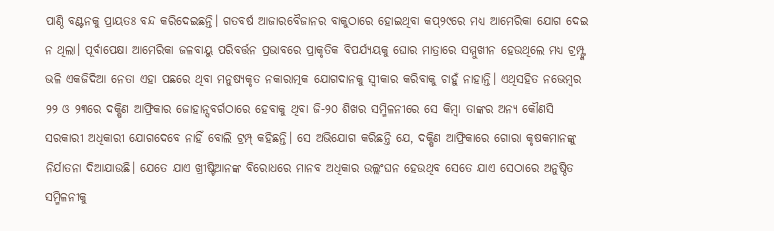ପାଣ୍ଠି ବଣ୍ଟନକୁ ପ୍ରାୟତଃ ବନ୍ଦ କରିଦେଇଛନ୍ତି। ଗତବର୍ଷ ଆଜାରବୈଜାନର ବାକୁଠାରେ ହୋଇଥିବା କପ୍୨୯ରେ ମଧ୍ୟ ଆମେରିକା ଯୋଗ ଦେଇ ନ ଥିଲା। ପୂର୍ବାପେକ୍ଷା ଆମେରିକା ଜଳବାୟୁ ପରିବର୍ତ୍ତନ ପ୍ରଭାବରେ ପ୍ରାକୃତିକ ବିପର୍ଯ୍ୟୟକୁ ଘୋର ମାତ୍ରାରେ ସମ୍ମୁଖୀନ ହେଉଥିଲେ ମଧ୍ୟ ଟ୍ରମ୍ପ୍ଙ୍କ ଭଳି ଏକଜିଦିଆ ନେତା ଏହା ପଛରେ ଥିବା ମନୁଷ୍ୟକୃତ ନକାରାତ୍ମକ ଯୋଗଦାନକୁ ସ୍ବୀକାର କରିବାକୁ ଚାହୁଁ ନାହାନ୍ତି। ଏଥିସହିତ ନଭେମ୍ବର ୨୨ ଓ ୨୩ରେ ଦକ୍ଷିଣ ଆଫ୍ରିକାର ଜୋହାନ୍ସବର୍ଗଠାରେ ହେବାକୁ ଥିବା ଜି-୨୦ ଶିଖର ସମ୍ମିଳନୀରେ ସେ କିମ୍ବା ତାଙ୍କର ଅନ୍ୟ କୌଣସି ସରକାରୀ ଅଧିକାରୀ ଯୋଗଦେବେ ନାହିଁ ବୋଲି ଟ୍ରମ୍ପ୍ କହିଛନ୍ତି। ସେ ଅଭିଯୋଗ କରିଛନ୍ତି ଯେ, ଦକ୍ଷିଣ ଆଫ୍ରିକାରେ ଗୋରା କୃଷକମାନଙ୍କୁ ନିର୍ଯାତନା ଦିଆଯାଉଛି। ଯେତେ ଯାଏ ଖ୍ରୀଷ୍ଟିଆନଙ୍କ ବିରୋଧରେ ମାନବ ଅଧିକାର ଉଲ୍ଲଂଘନ ହେଉଥିବ ସେତେ ଯାଏ ସେଠାରେ ଅନୁଷ୍ଠିତ ସମ୍ମିଳନୀକୁ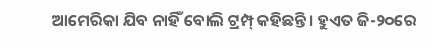ଆମେରିକା ଯିବ ନାହିଁ ବୋଲି ଟ୍ରମ୍ପ୍ କହିଛନ୍ତି। ହୁଏତ ଜି-୨୦ରେ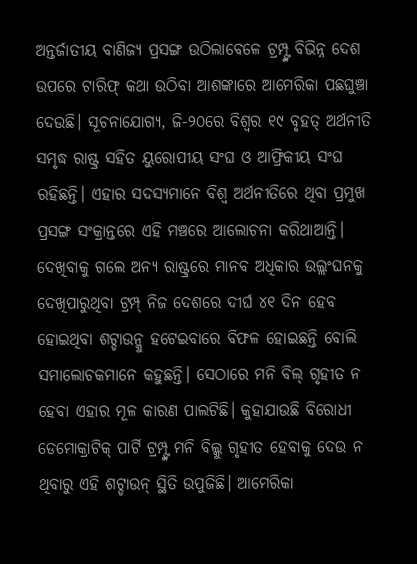ଅନ୍ତର୍ଜାତୀୟ ବାଣିଜ୍ୟ ପ୍ରସଙ୍ଗ ଉଠିଲାବେଳେ ଟ୍ରମ୍ପ୍ଙ୍କ ବିଭିନ୍ନ ଦେଶ ଉପରେ ଟାରିଫ୍ କଥା ଉଠିବା ଆଶଙ୍କାରେ ଆମେରିକା ପଛଘୁଞ୍ଚା ଦେଉଛି। ସୂଚନାଯୋଗ୍ୟ, ଜି-୨୦ରେ ବିଶ୍ୱର ୧୯ ବୃହତ୍ ଅର୍ଥନୀତି ସମୃଦ୍ଧ ରାଷ୍ଟ୍ର ସହିତ ୟୁରୋପୀୟ ସଂଘ ଓ ଆଫ୍ରିକୀୟ ସଂଘ ରହିଛନ୍ତି। ଏହାର ସଦସ୍ୟମାନେ ବିଶ୍ୱ ଅର୍ଥନୀତିରେ ଥିବା ପ୍ରମୁଖ ପ୍ରସଙ୍ଗ ସଂକ୍ରାନ୍ତରେ ଏହି ମଞ୍ଚରେ ଆଲୋଚନା କରିଥାଆନ୍ତି।
ଦେଖିବାକୁ ଗଲେ ଅନ୍ୟ ରାଷ୍ଟ୍ରରେ ମାନବ ଅଧିକାର ଉଲ୍ଲଂଘନକୁ ଦେଖିପାରୁଥିବା ଟ୍ରମ୍ପ୍ ନିଜ ଦେଶରେ ଦୀର୍ଘ ୪୧ ଦିନ ହେବ ହୋଇଥିବା ଶଟ୍ଡାଉନ୍କୁ ହଟେଇବାରେ ବିଫଳ ହୋଇଛନ୍ତି ବୋଲି ସମାଲୋଚକମାନେ କହୁଛନ୍ତି। ସେଠାରେ ମନି ବିଲ୍ ଗୃହୀତ ନ ହେବା ଏହାର ମୂଳ କାରଣ ପାଲଟିଛି। କୁହାଯାଉଛି ବିରୋଧୀ ଡେମୋକ୍ରାଟିକ୍ ପାର୍ଟି ଟ୍ରମ୍ପ୍ଙ୍କ ମନି ବିଲ୍କୁ ଗୃହୀତ ହେବାକୁ ଦେଉ ନ ଥିବାରୁ ଏହି ଶଟ୍ଡାଉନ୍ ସ୍ଥିତି ଉପୁଜିଛି। ଆମେରିକା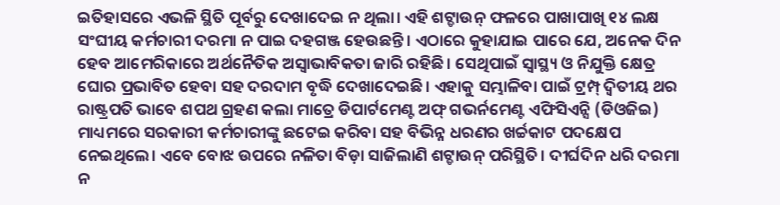ଇତିହାସରେ ଏଭଳି ସ୍ଥିତି ପୂର୍ବରୁ ଦେଖାଦେଇ ନ ଥିଲା। ଏହି ଶଟ୍ଡାଉନ୍ ଫଳରେ ପାଖାପାଖି ୧୪ ଲକ୍ଷ ସଂଘୀୟ କର୍ମଚାରୀ ଦରମା ନ ପାଇ ଦହଗଞ୍ଜ ହେଉଛନ୍ତି। ଏଠାରେ କୁହାଯାଇ ପାରେ ଯେ, ଅନେକ ଦିନ ହେବ ଆମେରିକାରେ ଅର୍ଥନୈତିକ ଅସ୍ବାଭାବିକତା ଜାରି ରହିଛି। ସେଥିପାଇଁ ସ୍ବାସ୍ଥ୍ୟ ଓ ନିଯୁକ୍ତି କ୍ଷେତ୍ର ଘୋର ପ୍ରଭାବିତ ହେବା ସହ ଦରଦାମ ବୃଦ୍ଧି ଦେଖାଦେଇଛି। ଏହାକୁ ସମ୍ଭାଳିବା ପାଇଁ ଟ୍ରମ୍ପ୍ ଦ୍ୱିତୀୟ ଥର ରାଷ୍ଟ୍ରପତି ଭାବେ ଶପଥ ଗ୍ରହଣ କଲା ମାତ୍ରେ ଡିପାର୍ଟମେଣ୍ଟ ଅଫ୍ ଗଭର୍ନମେଣ୍ଟ ଏଫିସିଏନ୍ସି (ଡିଓଜିଇ) ମାଧ୍ୟମରେ ସରକାରୀ କର୍ମଚାରୀଙ୍କୁ ଛଟେଇ କରିବା ସହ ବିଭିନ୍ନ ଧରଣର ଖର୍ଚ୍ଚକାଟ ପଦକ୍ଷେପ ନେଇଥିଲେ। ଏବେ ବୋଝ ଉପରେ ନଳିତା ବିଡ଼ା ସାଜିଲାଣି ଶଟ୍ଡାଉନ୍ ପରିସ୍ଥିତି। ଦୀର୍ଘଦିନ ଧରି ଦରମା ନ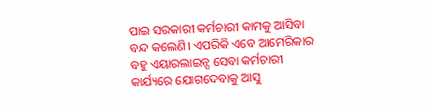ପାଇ ସରକାରୀ କର୍ମଚାରୀ କାମକୁ ଆସିବା ବନ୍ଦ କଲେଣି। ଏପରିକି ଏବେ ଆମେରିକାର ବହୁ ଏୟାରଲାଇନ୍ସ ସେବା କର୍ମଚାରୀ କାର୍ଯ୍ୟରେ ଯୋଗଦେବାକୁ ଆସୁ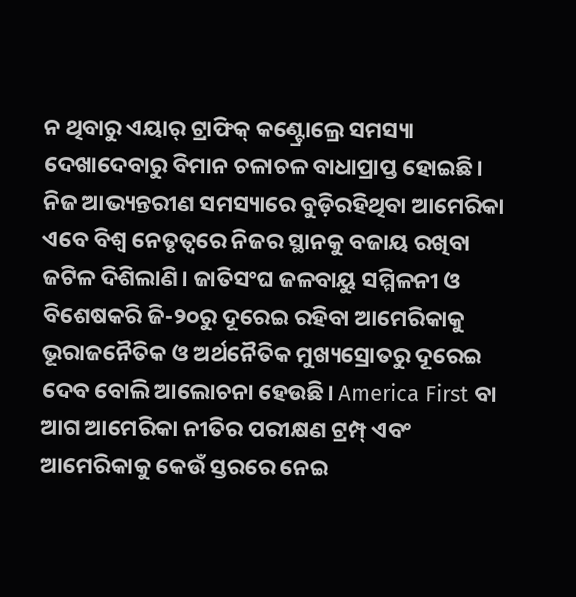ନ ଥିବାରୁ ଏୟାର୍ ଟ୍ରାଫିକ୍ କଣ୍ଟ୍ରୋଲ୍ରେ ସମସ୍ୟା ଦେଖାଦେବାରୁ ବିମାନ ଚଳାଚଳ ବାଧାପ୍ରାପ୍ତ ହୋଇଛି।
ନିଜ ଆଭ୍ୟନ୍ତରୀଣ ସମସ୍ୟାରେ ବୁଡ଼ିରହିଥିବା ଆମେରିକା ଏବେ ବିଶ୍ୱ ନେତୃତ୍ୱରେ ନିଜର ସ୍ଥାନକୁ ବଜାୟ ରଖିବା ଜଟିଳ ଦିଶିଲାଣି। ଜାତିସଂଘ ଜଳବାୟୁ ସମ୍ମିଳନୀ ଓ ବିଶେଷକରି ଜି-୨୦ରୁ ଦୂରେଇ ରହିବା ଆମେରିକାକୁ ଭୂରାଜନୈତିକ ଓ ଅର୍ଥନୈତିକ ମୁଖ୍ୟସ୍ରୋତରୁ ଦୂରେଇ ଦେବ ବୋଲି ଆଲୋଚନା ହେଉଛି। America First ବା ଆଗ ଆମେରିକା ନୀତିର ପରୀକ୍ଷଣ ଟ୍ରମ୍ପ୍ ଏବଂ ଆମେରିକାକୁ କେଉଁ ସ୍ତରରେ ନେଇ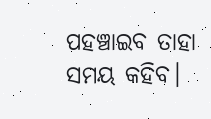ପହଞ୍ଚାଇବ ତାହା ସମୟ କହିବ।